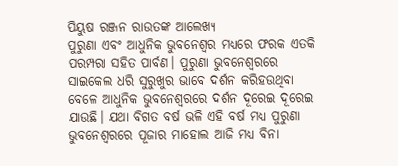ପିୟୁଷ ରଞ୍ଜନ ରାଉତଙ୍କ ଆଲେଖ୍ୟ
ପୁରୁଣା ଏବଂ ଆଧୁନିକ ଭୁବନେଶ୍ୱର ମଧ୍ୟରେ ଫରକ ଏତକି ପରମ୍ପରା ସହିତ ପାର୍ବଣ। ପୁରୁଣା ଭୁବନେଶ୍ୱରରେ ସାଇକେଲ ଧରି ସୁରୁଖୁର ଭାବେ ଦର୍ଶନ କରିହଉଥିବା ବେଳେ ଆଧୁନିକ ଭୁବନେଶ୍ୱରରେ ଦର୍ଶନ ଦୂରେଇ ଦୂରେଇ ଯାଉଛି। ଯଥା ବିଗତ ବର୍ଷ ଭଳି ଏହି ବର୍ଷ ମଧ୍ୟ ପୁରୁଣା ଭୁବନେଶ୍ୱରରେ ପୂଜାର ମାହୋଲ ଆଜି ମଧ୍ୟ ବିନା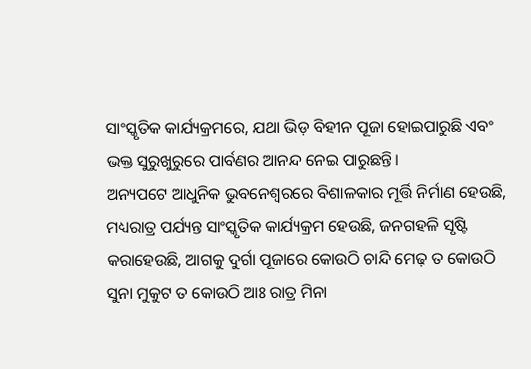ସାଂସ୍କୃତିକ କାର୍ଯ୍ୟକ୍ରମରେ, ଯଥା ଭିଡ଼ ବିହୀନ ପୂଜା ହୋଇପାରୁଛି ଏବଂ ଭକ୍ତ ସୁରୁଖୁରୁରେ ପାର୍ବଣର ଆନନ୍ଦ ନେଇ ପାରୁଛନ୍ତି।
ଅନ୍ୟପଟେ ଆଧୁନିକ ଭୁବନେଶ୍ୱରରେ ବିଶାଳକାର ମୂର୍ତ୍ତି ନିର୍ମାଣ ହେଉଛି, ମଧ୍ୟରାତ୍ର ପର୍ଯ୍ୟନ୍ତ ସାଂସ୍କୃତିକ କାର୍ଯ୍ୟକ୍ରମ ହେଉଛି, ଜନଗହଳି ସୃଷ୍ଟି କରାହେଉଛି, ଆଗକୁ ଦୁର୍ଗା ପୂଜାରେ କୋଉଠି ଚାନ୍ଦି ମେଢ଼ ତ କୋଉଠି ସୁନା ମୁକୁଟ ତ କୋଉଠି ଆଃ ରାତ୍ର ମିନା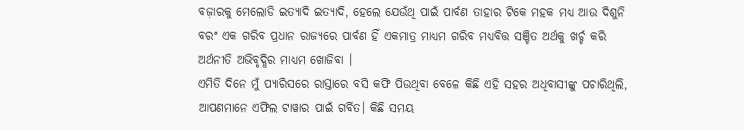ବଜ଼ାରକୁ ମେଲୋଡି ଇତ୍ୟାଦି ଇତ୍ୟାଦି, ହେଲେ ଯେଉଁଥି ପାଇଁ ପାର୍ବଣ ତାହାର ଟିକେ ମହକ ମଧ୍ୟ ଆଉ ଦିଶୁନି ବରଂ ଏକ ଗରିବ ପ୍ରଧାନ ରାଜ୍ୟରେ ପାର୍ବଣ ହିଁ ଏକମାତ୍ର ମାଧ୍ୟମ ଗରିବ ମଧ୍ୟବିତ୍ତ ସଞ୍ଚିତ ଅର୍ଥକୁ ଖର୍ଚ୍ଚ କରି ଅର୍ଥନୀତି ଅଭିବୃଦ୍ଧିର ମାଧ୍ୟମ ଖୋଜିବା ।
ଏମିତି ଦିନେ ମୁଁ ପ୍ୟାରିସରେ ରାସ୍ତାରେ ବସି କଫି ପିଉଥିବା ବେଳେ କିଛି ଏହି ସହର ଅଧିବାସୀଙ୍କୁ ପଚାରିଥିଲି, ଆପଣମାନେ ଏଫିଲ ଟାୱାର ପାଇଁ ଗର୍ବିତ। କିଛି ସମୟ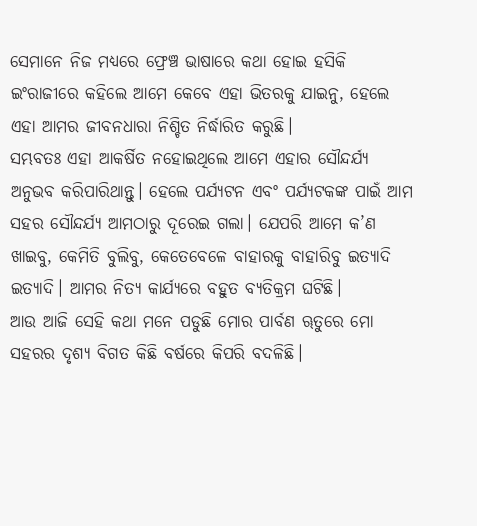ସେମାନେ ନିଜ ମଧ୍ୟରେ ଫ୍ରେଞ୍ଚ ଭାଷାରେ କଥା ହୋଇ ହସିକି ଇଂରାଜୀରେ କହିଲେ ଆମେ କେବେ ଏହା ଭିତରକୁ ଯାଇନୁ, ହେଲେ ଏହା ଆମର ଜୀବନଧାରା ନିଶ୍ଚିତ ନିର୍ଦ୍ଧାରିତ କରୁଛି।
ସମ୍ଭବତଃ ଏହା ଆକର୍ଷିତ ନହୋଇଥିଲେ ଆମେ ଏହାର ସୌନ୍ଦର୍ଯ୍ୟ ଅନୁଭବ କରିପାରିଥାନ୍ତୁ। ହେଲେ ପର୍ଯ୍ୟଟନ ଏବଂ ପର୍ଯ୍ୟଟକଙ୍କ ପାଇଁ ଆମ ସହର ସୌନ୍ଦର୍ଯ୍ୟ ଆମଠାରୁ ଦୂରେଇ ଗଲା। ଯେପରି ଆମେ କ’ଣ ଖାଇବୁ, କେମିତି ବୁଲିବୁ, କେତେବେଳେ ବାହାରକୁ ବାହାରିବୁ ଇତ୍ୟାଦି ଇତ୍ୟାଦି। ଆମର ନିତ୍ୟ କାର୍ଯ୍ୟରେ ବହୁତ ବ୍ୟତିକ୍ରମ ଘଟିଛି।
ଆଉ ଆଜି ସେହି କଥା ମନେ ପଡୁଛି ମୋର ପାର୍ବଣ ୠତୁରେ ମୋ ସହରର ଦୃଶ୍ୟ ବିଗତ କିଛି ବର୍ଷରେ କିପରି ବଦଳିଛି।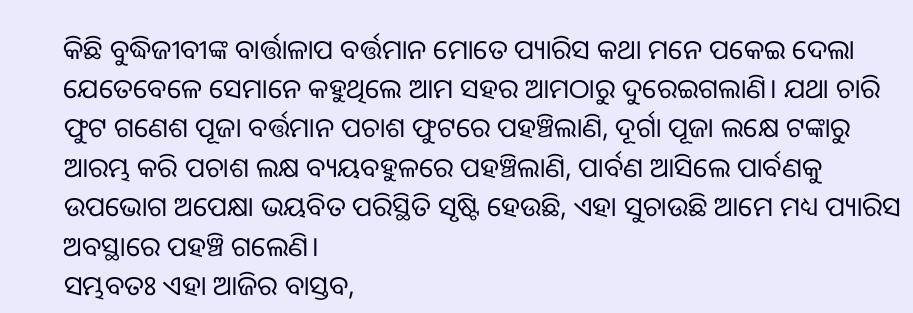କିଛି ବୁଦ୍ଧିଜୀବୀଙ୍କ ବାର୍ତ୍ତାଳାପ ବର୍ତ୍ତମାନ ମୋତେ ପ୍ୟାରିସ କଥା ମନେ ପକେଇ ଦେଲା ଯେତେବେଳେ ସେମାନେ କହୁଥିଲେ ଆମ ସହର ଆମଠାରୁ ଦୁରେଇଗଲାଣି। ଯଥା ଚାରି ଫୁଟ ଗଣେଶ ପୂଜା ବର୍ତ୍ତମାନ ପଚାଶ ଫୁଟରେ ପହଞ୍ଚିଲାଣି, ଦୂର୍ଗା ପୂଜା ଲକ୍ଷେ ଟଙ୍କାରୁ ଆରମ୍ଭ କରି ପଚାଶ ଲକ୍ଷ ବ୍ୟୟବହୁଳରେ ପହଞ୍ଚିଲାଣି, ପାର୍ବଣ ଆସିଲେ ପାର୍ବଣକୁ ଉପଭୋଗ ଅପେକ୍ଷା ଭୟବିତ ପରିସ୍ଥିତି ସୃଷ୍ଟି ହେଉଛି, ଏହା ସୁଚାଉଛି ଆମେ ମଧ୍ୟ ପ୍ୟାରିସ ଅବସ୍ଥାରେ ପହଞ୍ଚି ଗଲେଣି।
ସମ୍ଭବତଃ ଏହା ଆଜିର ବାସ୍ତବ,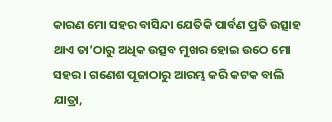କାରଣ ମୋ ସହର ବାସିନ୍ଦା ଯେତିକି ପାର୍ବଣ ପ୍ରତି ଉତ୍ସାହ ଥାଏ ତା’ଠାରୁ ଅଧିକ ଉତ୍ସବ ମୁଖର ହୋଇ ଉଠେ ମୋ ସହର । ଗଣେଶ ପୂଜାଠାରୁ ଆରମ୍ଭ କରି କଟକ ବାଲି ଯାତ୍ରା,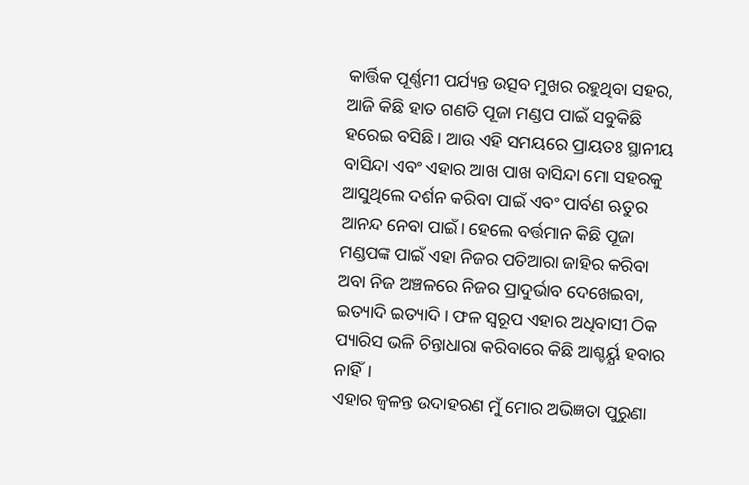କାର୍ତ୍ତିକ ପୂର୍ଣ୍ଣମୀ ପର୍ଯ୍ୟନ୍ତ ଉତ୍ସବ ମୁଖର ରହୁଥିବା ସହର, ଆଜି କିଛି ହାତ ଗଣତି ପୂଜା ମଣ୍ଡପ ପାଇଁ ସବୁକିଛି ହରେଇ ବସିଛି। ଆଉ ଏହି ସମୟରେ ପ୍ରାୟତଃ ସ୍ଥାନୀୟ ବାସିନ୍ଦା ଏବଂ ଏହାର ଆଖ ପାଖ ବାସିନ୍ଦା ମୋ ସହରକୁ ଆସୁଥିଲେ ଦର୍ଶନ କରିବା ପାଇଁ ଏବଂ ପାର୍ବଣ ଋତୁର ଆନନ୍ଦ ନେବା ପାଇଁ। ହେଲେ ବର୍ତ୍ତମାନ କିଛି ପୂଜା ମଣ୍ଡପଙ୍କ ପାଇଁ ଏହା ନିଜର ପତିଆରା ଜାହିର କରିବା ଅବା ନିଜ ଅଞ୍ଚଳରେ ନିଜର ପ୍ରାଦୁର୍ଭାବ ଦେଖେଇବା, ଇତ୍ୟାଦି ଇତ୍ୟାଦି। ଫଳ ସ୍ୱରୂପ ଏହାର ଅଧିବାସୀ ଠିକ ପ୍ୟାରିସ ଭଳି ଚିନ୍ତାଧାରା କରିବାରେ କିଛି ଆଶ୍ଚର୍ୟ୍ଯ ହବାର ନାହିଁ।
ଏହାର ଜ୍ୱଳନ୍ତ ଉଦାହରଣ ମୁଁ ମୋର ଅଭିଜ୍ଞତା ପୁରୁଣା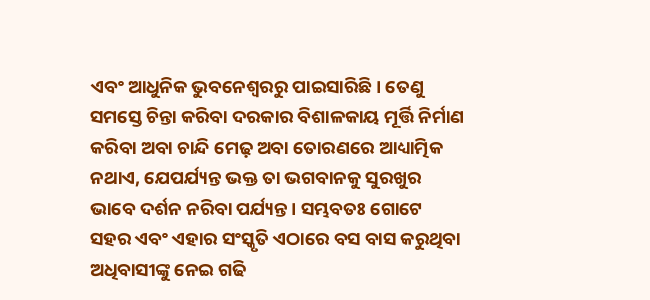ଏବଂ ଆଧୁନିକ ଭୁବନେଶ୍ୱରରୁ ପାଇସାରିଛି। ତେଣୁ ସମସ୍ତେ ଚିନ୍ତା କରିବା ଦରକାର ବିଶାଳକାୟ ମୂର୍ତ୍ତି ନିର୍ମାଣ କରିବା ଅବା ଚାନ୍ଦି ମେଢ଼ ଅବା ତୋରଣରେ ଆଧ୍ୟାତ୍ମିକ ନଥାଏ, ଯେପର୍ଯ୍ୟନ୍ତ ଭକ୍ତ ତା ଭଗବାନକୁ ସୁରଖୁର ଭାବେ ଦର୍ଶନ ନରିବା ପର୍ଯ୍ୟନ୍ତ। ସମ୍ଭବତଃ ଗୋଟେ ସହର ଏବଂ ଏହାର ସଂସ୍କୃତି ଏଠାରେ ବସ ବାସ କରୁଥିବା ଅଧିବାସୀଙ୍କୁ ନେଇ ଗଢି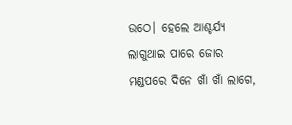ଉଠେ। ହେଲେ ଆଶ୍ଚର୍ଯ୍ୟ ଲାଗୁଥାଇ ପାରେ ଜୋର ମଣ୍ଡପରେ ଦିନେ ଖାଁ ଖାଁ ଲାଗେ,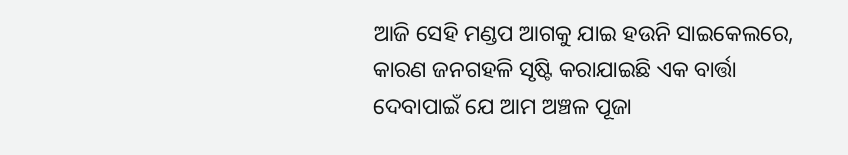ଆଜି ସେହି ମଣ୍ଡପ ଆଗକୁ ଯାଇ ହଉନି ସାଇକେଲରେ, କାରଣ ଜନଗହଳି ସୃଷ୍ଟି କରାଯାଇଛି ଏକ ବାର୍ତ୍ତା ଦେବାପାଇଁ ଯେ ଆମ ଅଞ୍ଚଳ ପୂଜା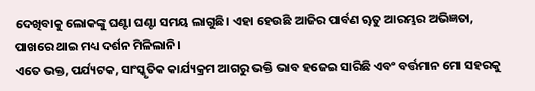ଦେଖିବାକୁ ଲୋକଙ୍କୁ ଘଣ୍ଟା ଘଣ୍ଟା ସମୟ ଲାଗୁଛି। ଏହା ହେଉଛି ଆଜିର ପାର୍ବଣ ୠତୁ ଆରମ୍ଭର ଅଭିଜ୍ଞତା, ପାଖରେ ଥାଇ ମଧ୍ୟ ଦର୍ଶନ ମିଳିଲାନି।
ଏତେ ଭକ୍ତ, ପର୍ଯ୍ୟଟକ, ସାଂସ୍କୃତିକ କାର୍ଯ୍ୟକ୍ରମ ଆଗରୁ ଭକ୍ତି ଭାବ ହଜେଇ ସାରିଛି ଏବଂ ବର୍ତ୍ତମାନ ମୋ ସହରକୁ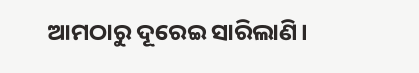ଆମଠାରୁ ଦୂରେଇ ସାରିଲାଣି।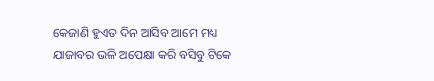କେଜାଣି ହୁଏତ ଦିନ ଆସିବ ଆମେ ମଧ୍ୟ ଯାଜାବର ଭଳି ଅପେକ୍ଷା କରି ବସିବୁ ଟିକେ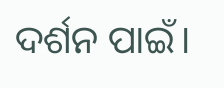ଦର୍ଶନ ପାଇଁ।